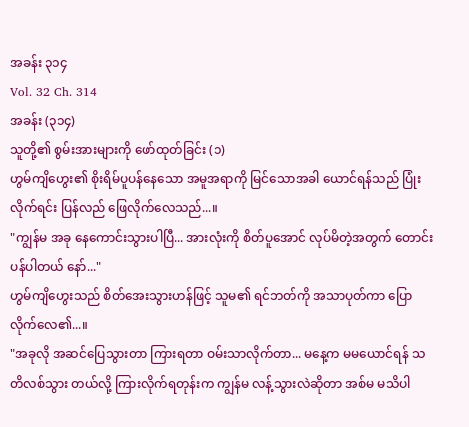အခန်း ၃၁၄
Vol. 32 Ch. 314
အခန်း (၃၁၄)
သူတို့၏ စွမ်းအားများကို ဖော်ထုတ်ခြင်း (၁)
ဟွမ်ကျိဟွေး၏ စိုးရိမ်ပူပန်နေသော အမူအရာကို မြင်သောအခါ ယောင်ရန်သည် ပြုံးလိုက်ရင်း ပြန်လည် ဖြေလိုက်လေသည်...။
"ကျွန်မ အခု နေကောင်းသွားပါပြီ... အားလုံးကို စိတ်ပူအောင် လုပ်မိတဲ့အတွက် တောင်းပန်ပါတယ် နော်..."
ဟွမ်ကျိဟွေးသည် စိတ်အေးသွားဟန်ဖြင့် သူမ၏ ရင်ဘတ်ကို အသာပုတ်ကာ ပြောလိုက်လေ၏...။
"အခုလို အဆင်ပြေသွားတာ ကြားရတာ ဝမ်းသာလိုက်တာ... မနေ့က မမယောင်ရန် သတိလစ်သွား တယ်လို့ ကြားလိုက်ရတုန်းက ကျွန်မ လန့်သွားလဲဆိုတာ အစ်မ မသိပါ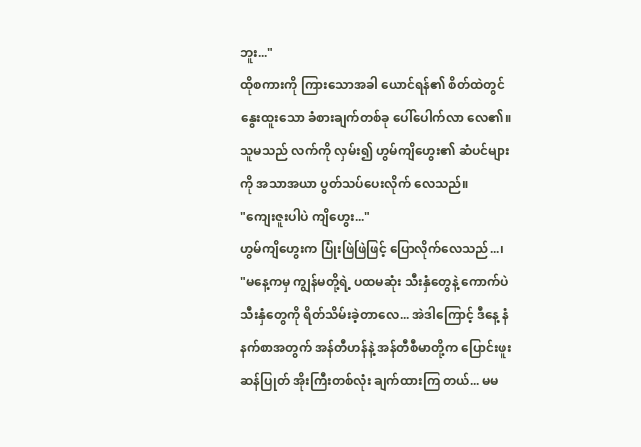ဘူး..."
ထိုစကားကို ကြားသောအခါ ယောင်ရန်၏ စိတ်ထဲတွင် နွေးထူးသော ခံစားချက်တစ်ခု ပေါ်ပေါက်လာ လေ၏။ သူမသည် လက်ကို လှမ်း၍ ဟွမ်ကျိဟွေး၏ ဆံပင်များကို အသာအယာ ပွတ်သပ်ပေးလိုက် လေသည်။
"ကျေးဇူးပါပဲ ကျိဟွေး..."
ဟွမ်ကျိဟွေးက ပြုံးဖြဲဖြဲဖြင့် ပြောလိုက်လေသည်...၊
"မနေ့ကမှ ကျွန်မတို့ရဲ့ ပထမဆုံး သီးနှံတွေနဲ့ ကောက်ပဲသီးနှံတွေကို ရိတ်သိမ်းခဲ့တာလေ... အဲဒါကြောင့် ဒီနေ့ နံနက်စာအတွက် အန်တီဟန်နဲ့ အန်တီစီမာတို့က ပြောင်းဖူးဆန်ပြုတ် အိုးကြီးတစ်လုံး ချက်ထားကြ တယ်... မမ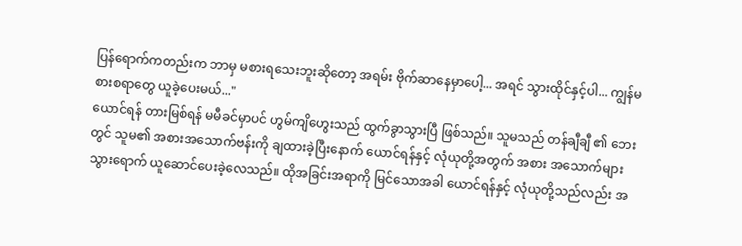ပြန်ရောက်ကတည်းက ဘာမှ မစားရသေးဘူးဆိုတော့ အရမ်း ဗိုက်ဆာနေမှာပေါ့... အရင် သွားထိုင်နှင့်ပါ... ကျွန်မ စားစရာတွေ ယူခဲ့ပေးမယ်..."
ယောင်ရန် တားမြစ်ရန် မမီခင်မှာပင် ဟွမ်ကျိဟွေးသည် ထွက်ခွာသွားပြီ ဖြစ်သည်။ သူမသည် တန်ချီချီ ၏ ဘေးတွင် သူမ၏ အစားအသောက်ဗန်းကို ချထားခဲ့ပြီးနောက် ယောင်ရန်နှင့် လုံယုတို့အတွက် အစား အသောက်များ သွားရောက် ယူဆောင်ပေးခဲ့လေသည်။ ထိုအခြင်းအရာကို မြင်သောအခါ ယောင်ရန်နှင့် လုံယုတို့သည်လည်း အ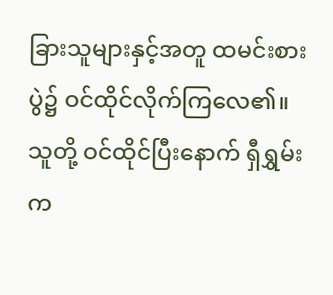ခြားသူများနှင့်အတူ ထမင်းစားပွဲ၌ ဝင်ထိုင်လိုက်ကြလေ၏။
သူတို့ ဝင်ထိုင်ပြီးနောက် ရှီရွှမ်းက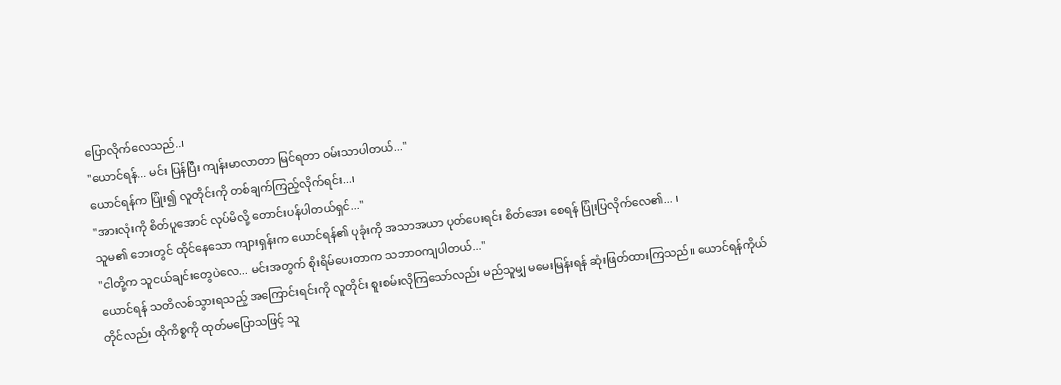ပြောလိုက်လေသည်..၊
"ယောင်ရန်... မင်း ပြန်ပြီး ကျန်းမာလာတာ မြင်ရတာ ဝမ်းသာပါတယ်..."
ယောင်ရန်က ပြုံး၍ လူတိုင်းကို တစ်ချက်ကြည့်လိုက်ရင်း...၊
"အားလုံးကို စိတ်ပူအောင် လုပ်မိလို့ တောင်းပန်ပါတယ်ရှင်..."
သူမ၏ ဘေးတွင် ထိုင်နေသော ကျားရှန်းက ယောင်ရန်၏ ပုခုံးကို အသာအယာ ပုတ်ပေးရင်း စိတ်အေး စေရန် ပြုံးပြလိုက်လေ၏... ၊
"ငါတို့က သူငယ်ချင်းတွေပဲလေ... မင်းအတွက် စိုးရိမ်ပေးတာက သဘာဝကျပါတယ်..."
ယောင်ရန် သတိလစ်သွားရသည့် အကြောင်းရင်းကို လူတိုင်း စူးစမ်းလိုကြသော်လည်း မည်သူမျှ မမေးမြန်းရန် ဆုံးဖြတ်ထားကြသည်။ ယောင်ရန်ကိုယ်တိုင်လည်း ထိုကိစ္စကို ထုတ်မပြောသဖြင့် သူ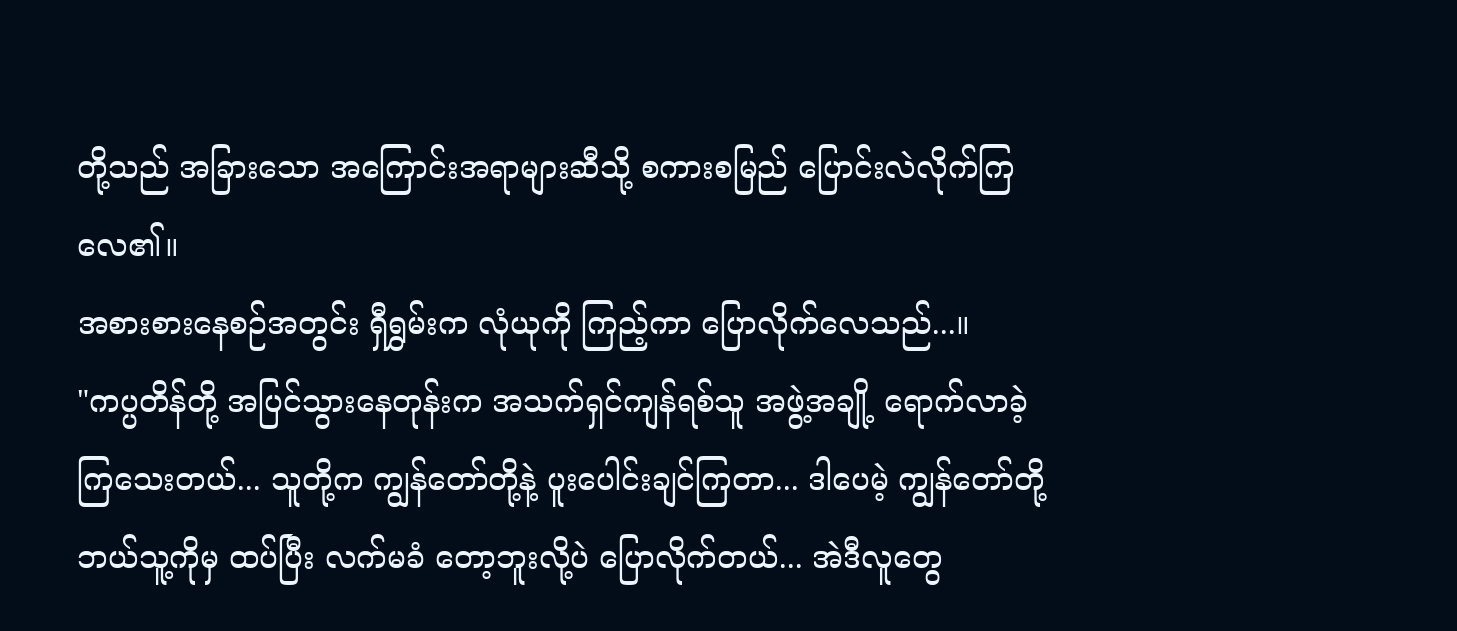တို့သည် အခြားသော အကြောင်းအရာများဆီသို့ စကားစမြည် ပြောင်းလဲလိုက်ကြလေ၏။
အစားစားနေစဉ်အတွင်း ရှီရွှမ်းက လုံယုကို ကြည့်ကာ ပြောလိုက်လေသည်...။
"ကပ္ပတိန်တို့ အပြင်သွားနေတုန်းက အသက်ရှင်ကျန်ရစ်သူ အဖွဲ့အချို့ ရောက်လာခဲ့ကြသေးတယ်... သူတို့က ကျွန်တော်တို့နဲ့ ပူးပေါင်းချင်ကြတာ... ဒါပေမဲ့ ကျွန်တော်တို့ ဘယ်သူ့ကိုမှ ထပ်ပြီး လက်မခံ တော့ဘူးလို့ပဲ ပြောလိုက်တယ်... အဲဒီလူတွေ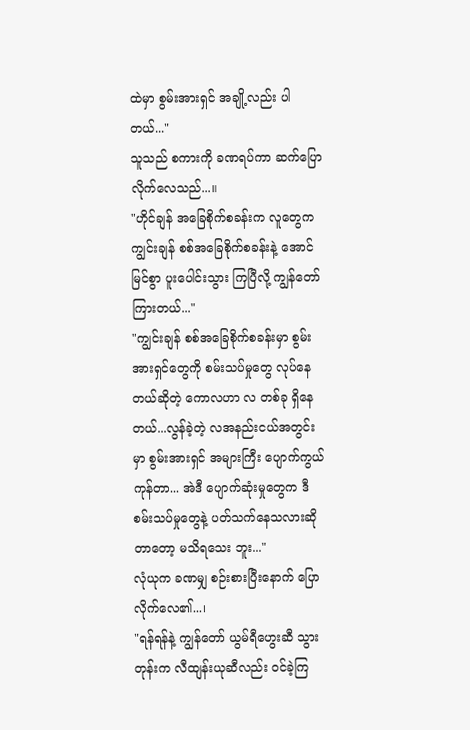ထဲမှာ စွမ်းအားရှင် အချို့လည်း ပါတယ်..."
သူသည် စကားကို ခဏရပ်ကာ ဆက်ပြောလိုက်လေသည်...။
"ဟိုင်ချန် အခြေစိုက်စခန်းက လူတွေက ကျွင်းချန် စစ်အခြေစိုက်စခန်းနဲ့ အောင်မြင်စွာ ပူးပေါင်းသွား ကြပြီလို့ ကျွန်တော် ကြားတယ်..."
"ကျွင်းချန် စစ်အခြေစိုက်စခန်းမှာ စွမ်းအားရှင်တွေကို စမ်းသပ်မှုတွေ လုပ်နေတယ်ဆိုတဲ့ ကောလဟာ လ တစ်ခု ရှိနေတယ်...လွန်ခဲ့တဲ့ လအနည်းငယ်အတွင်းမှာ စွမ်းအားရှင် အများကြီး ပျောက်ကွယ် ကုန်တာ... အဲဒီ ပျောက်ဆုံးမှုတွေက ဒီစမ်းသပ်မှုတွေနဲ့ ပတ်သက်နေသလားဆိုတာတော့ မသိရသေး ဘူး..."
လုံယုက ခဏမျှ စဉ်းစားပြီးနောက် ပြောလိုက်လေ၏...၊
"ရန်ရန်နဲ့ ကျွန်တော် ယွမ်ရီဟွေးဆီ သွားတုန်းက လီထျန်းယုဆီလည်း ဝင်ခဲ့ကြ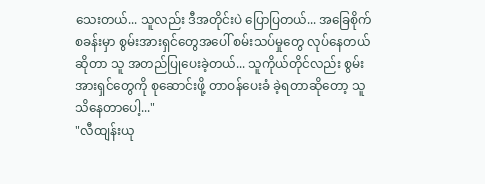သေးတယ်... သူလည်း ဒီအတိုင်းပဲ ပြောပြတယ်... အခြေစိုက်စခန်းမှာ စွမ်းအားရှင်တွေအပေါ် စမ်းသပ်မှုတွေ လုပ်နေတယ် ဆိုတာ သူ အတည်ပြုပေးခဲ့တယ်... သူကိုယ်တိုင်လည်း စွမ်းအားရှင်တွေကို စုဆောင်းဖို့ တာဝန်ပေးခံ ခဲ့ရတာဆိုတော့ သူ သိနေတာပေါ့..."
"လီထျန်းယု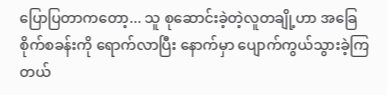ပြောပြတာကတော့... သူ စုဆောင်းခဲ့တဲ့လူတချို့ဟာ အခြေစိုက်စခန်းကို ရောက်လာပြီး နောက်မှာ ပျောက်ကွယ်သွားခဲ့ကြတယ်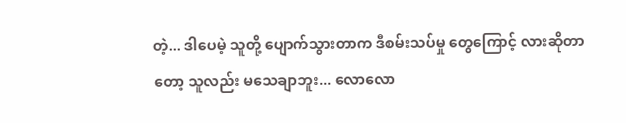တဲ့... ဒါပေမဲ့ သူတို့ ပျောက်သွားတာက ဒီစမ်းသပ်မှု တွေကြောင့် လားဆိုတာတော့ သူလည်း မသေချာဘူး... လောလော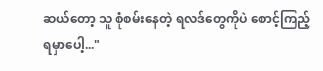ဆယ်တော့ သူ စုံစမ်းနေတဲ့ ရလဒ်တွေကိုပဲ စောင့်ကြည့်ရမှာပေါ့..."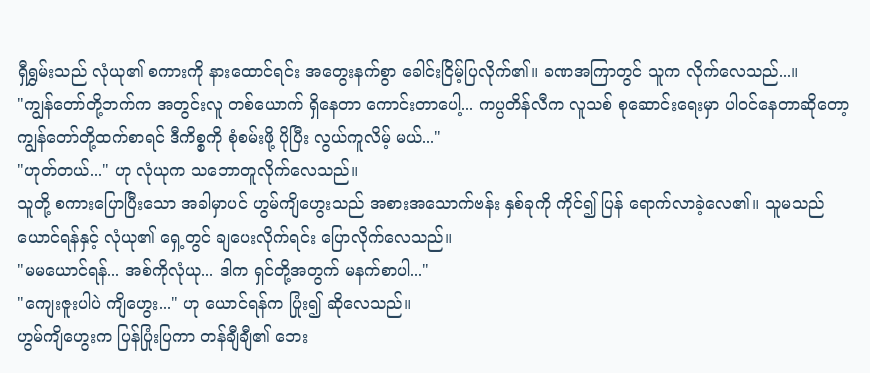ရှီရွှမ်းသည် လုံယု၏ စကားကို နားထောင်ရင်း အတွေးနက်စွာ ခေါင်းငြိမ့်ပြလိုက်၏။ ခဏအကြာတွင် သူက လိုက်လေသည်...။
"ကျွန်တော်တို့ဘက်က အတွင်းလူ တစ်ယောက် ရှိနေတာ ကောင်းတာပေါ့... ကပ္ပတိန်လီက လူသစ် စုဆောင်းရေးမှာ ပါဝင်နေတာဆိုတော့ ကျွန်တော်တို့ထက်စာရင် ဒီကိစ္စကို စုံစမ်းဖို့ ပိုပြီး လွယ်ကူလိမ့် မယ်..."
"ဟုတ်တယ်..." ဟု လုံယုက သဘောတူလိုက်လေသည်။
သူတို့ စကားပြောပြီးသော အခါမှာပင် ဟွမ်ကျိဟွေးသည် အစားအသောက်ဗန်း နှစ်ခုကို ကိုင်၍ ပြန် ရောက်လာခဲ့လေ၏။ သူမသည် ယောင်ရန်နှင့် လုံယု၏ ရှေ့တွင် ချပေးလိုက်ရင်း ပြောလိုက်လေသည်။
"မမယောင်ရန်... အစ်ကိုလုံယု... ဒါက ရှင်တို့အတွက် မနက်စာပါ..."
"ကျေးဇူးပါပဲ ကျိဟွေး..." ဟု ယောင်ရန်က ပြုံး၍ ဆိုလေသည်။
ဟွမ်ကျိဟွေးက ပြန်ပြုံးပြကာ တန်ချီချီ၏ ဘေး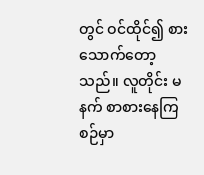တွင် ဝင်ထိုင်၍ စားသောက်တော့သည်။ လူတိုင်း မနက် စာစားနေကြစဉ်မှာ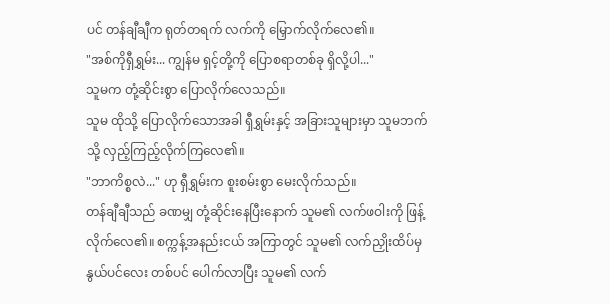ပင် တန်ချီချီက ရုတ်တရက် လက်ကို မြှောက်လိုက်လေ၏။
"အစ်ကိုရှီရွှမ်း... ကျွန်မ ရှင့်တို့ကို ပြောစရာတစ်ခု ရှိလို့ပါ..."
သူမက တုံ့ဆိုင်းစွာ ပြောလိုက်လေသည်။
သူမ ထိုသို့ ပြောလိုက်သောအခါ ရှီရွှမ်းနှင့် အခြားသူများမှာ သူမဘက်သို့ လှည့်ကြည့်လိုက်ကြလေ၏။
"ဘာကိစ္စလဲ..." ဟု ရှီရွှမ်းက စူးစမ်းစွာ မေးလိုက်သည်။
တန်ချီချီသည် ခဏမျှ တုံ့ဆိုင်းနေပြီးနောက် သူမ၏ လက်ဖဝါးကို ဖြန့်လိုက်လေ၏။ စက္ကန့်အနည်းငယ် အကြာတွင် သူမ၏ လက်ညှိုးထိပ်မှ နွယ်ပင်လေး တစ်ပင် ပေါက်လာပြီး သူမ၏ လက်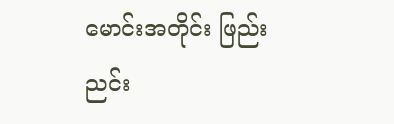မောင်းအတိုင်း ဖြည်းညင်း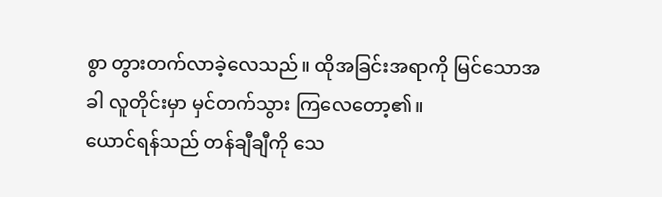စွာ တွားတက်လာခဲ့လေသည်။ ထိုအခြင်းအရာကို မြင်သောအခါ လူတိုင်းမှာ မှင်တက်သွား ကြလေတော့၏။
ယောင်ရန်သည် တန်ချီချီကို သေ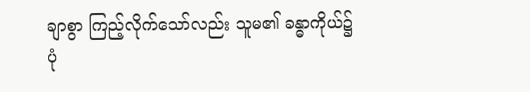ချာစွာ ကြည့်လိုက်သော်လည်း သူမ၏ ခန္ဓာကိုယ်၌ ပုံ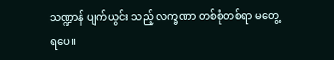သဏ္ဍာန် ပျက်ယွင်း သည့် လက္ခဏာ တစ်စုံတစ်ရာ မတွေ့ရပေ။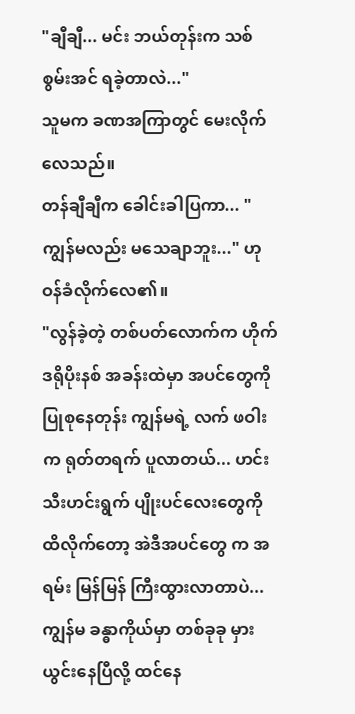"ချီချီ... မင်း ဘယ်တုန်းက သစ်စွမ်းအင် ရခဲ့တာလဲ..."
သူမက ခဏအကြာတွင် မေးလိုက်လေသည်။
တန်ချီချီက ခေါင်းခါပြကာ... "ကျွန်မလည်း မသေချာဘူး..." ဟု ဝန်ခံလိုက်လေ၏။
"လွန်ခဲ့တဲ့ တစ်ပတ်လောက်က ဟိုက်ဒရိုပိုးနစ် အခန်းထဲမှာ အပင်တွေကို ပြုစုနေတုန်း ကျွန်မရဲ့ လက် ဖဝါးက ရုတ်တရက် ပူလာတယ်... ဟင်းသီးဟင်းရွက် ပျိုးပင်လေးတွေကို ထိလိုက်တော့ အဲဒီအပင်တွေ က အရမ်း မြန်မြန် ကြီးထွားလာတာပဲ... ကျွန်မ ခန္ဓာကိုယ်မှာ တစ်ခုခု မှားယွင်းနေပြီလို့ ထင်နေ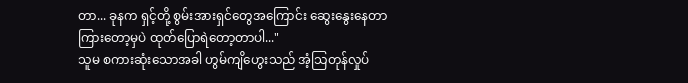တာ... ခုနက ရှင့်တို့ စွမ်းအားရှင်တွေအကြောင်း ဆွေးနွေးနေတာ ကြားတော့မှပဲ ထုတ်ပြောရဲတော့တာပါ..."
သူမ စကားဆုံးသောအခါ ဟွမ်ကျိဟွေးသည် အံ့သြတုန်လှုပ်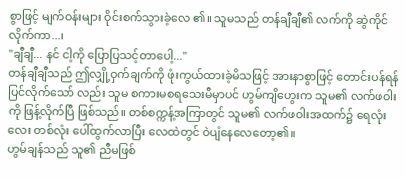စွာဖြင့် မျက်ဝန်းများ ဝိုင်းစက်သွားခဲ့လေ ၏။ သူမသည် တန်ချီချီ၏ လက်ကို ဆွဲကိုင်လိုက်ကာ...၊
"ချီချီ... နင် ငါ့ကို ပြောပြသင့်တာပေါ့..."
တန်ချီချီသည် ဤလျှို့ဝှက်ချက်ကို ဖုံးကွယ်ထားခဲ့မိသဖြင့် အားနာစွာဖြင့် တောင်းပန်ရန် ပြင်လိုက်သော် လည်း သူမ စကားမစရသေးမီမှာပင် ဟွမ်ကျိဟွေးက သူမ၏ လက်ဖဝါးကို ဖြန့်လိုက်ပြီ ဖြစ်သည်။ တစ်စက္ကန့်အကြာတွင် သူမ၏ လက်ဖဝါးအထက်၌ ရေလုံးလေး တစ်လုံး ပေါ်ထွက်လာပြီး လေထဲတွင် ဝဲပျံနေလေတော့၏။
ဟွမ်ချန်သည် သူ၏ ညီမဖြစ်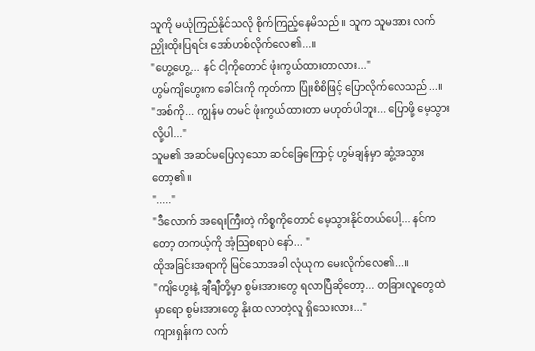သူကို မယုံကြည်နိုင်သလို စိုက်ကြည့်နေမိသည်။ သူက သူမအား လက်ညှိုးထိုးပြရင်း အော်ဟစ်လိုက်လေ၏...။
"ဟွေ့ဟွေ့... နင် ငါ့ကိုတောင် ဖုံးကွယ်ထားတာလား..."
ဟွမ်ကျိဟွေးက ခေါင်းကို ကုတ်ကာ ပြုံးစိစိဖြင့် ပြောလိုက်လေသည်...။
"အစ်ကို... ကျွန်မ တမင် ဖုံးကွယ်ထားတာ မဟုတ်ပါဘူး... ပြောဖို့ မေ့သွားလို့ပါ..."
သူမ၏ အဆင်မပြေလှသော ဆင်ခြေကြောင့် ဟွမ်ချန်မှာ ဆွံ့အသွားတော့၏။
"....."
"ဒီလောက် အရေးကြီးတဲ့ ကိစ္စကိုတောင် မေ့သွားနိုင်တယ်ပေါ့... နင်ကတော့ တကယ့်ကို အံ့သြစရာပဲ နော်... "
ထိုအခြင်းအရာကို မြင်သောအခါ လုံယုက မေးလိုက်လေ၏...။
"ကျိဟွေးနဲ့ ချီချီတို့မှာ စွမ်းအားတွေ ရလာပြီဆိုတော့... တခြားလူတွေထဲမှာရော စွမ်းအားတွေ နိုးထ လာတဲ့လူ ရှိသေးလား..."
ကျားရှန်းက လက်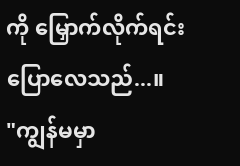ကို မြှောက်လိုက်ရင်း ပြောလေသည်...။
"ကျွန်မမှာ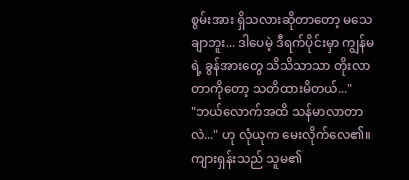စွမ်းအား ရှိသလားဆိုတာတော့ မသေချာဘူး... ဒါပေမဲ့ ဒီရက်ပိုင်းမှာ ကျွန်မရဲ့ ခွန်အားတွေ သိသိသာသာ တိုးလာတာကိုတော့ သတိထားမိတယ်..."
"ဘယ်လောက်အထိ သန်မာလာတာလဲ..." ဟု လုံယုက မေးလိုက်လေ၏။
ကျားရှန်းသည် သူမ၏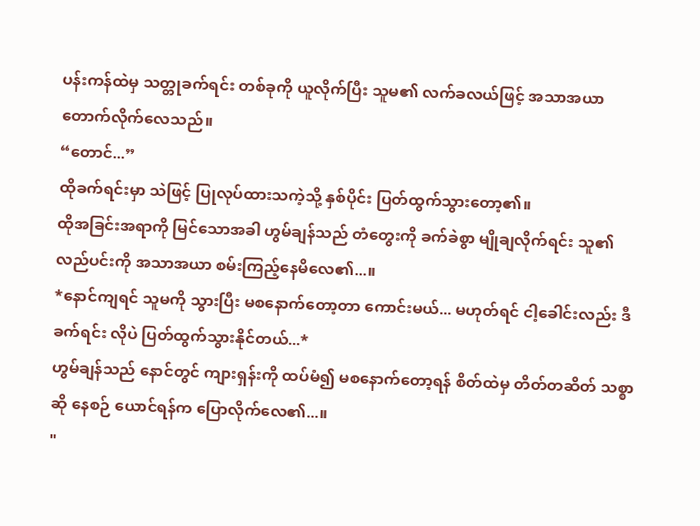ပန်းကန်ထဲမှ သတ္တုခက်ရင်း တစ်ခုကို ယူလိုက်ပြီး သူမ၏ လက်ခလယ်ဖြင့် အသာအယာ တောက်လိုက်လေသည်။
“တောင်...”
ထိုခက်ရင်းမှာ သဲဖြင့် ပြုလုပ်ထားသကဲ့သို့ နှစ်ပိုင်း ပြတ်ထွက်သွားတော့၏။
ထိုအခြင်းအရာကို မြင်သောအခါ ဟွမ်ချန်သည် တံတွေးကို ခက်ခဲစွာ မျိုချလိုက်ရင်း သူ၏ လည်ပင်းကို အသာအယာ စမ်းကြည့်နေမိလေ၏...။
*နောင်ကျရင် သူမကို သွားပြီး မစနောက်တော့တာ ကောင်းမယ်... မဟုတ်ရင် ငါ့ခေါင်းလည်း ဒီခက်ရင်း လိုပဲ ပြတ်ထွက်သွားနိုင်တယ်...*
ဟွမ်ချန်သည် နောင်တွင် ကျားရှန်းကို ထပ်မံ၍ မစနောက်တော့ရန် စိတ်ထဲမှ တိတ်တဆိတ် သစ္စာဆို နေစဉ် ယောင်ရန်က ပြောလိုက်လေ၏...။
"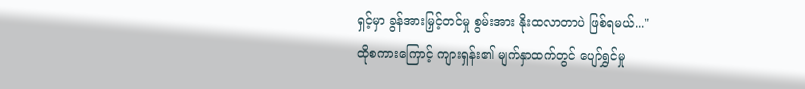ရှင့်မှာ ခွန်အားမြှင့်တင်မှု စွမ်းအား နိုးထလာတာပဲ ဖြစ်ရမယ်..."
ထိုစကားကြောင့် ကျားရှန်း၏ မျက်နှာထက်တွင် ပျော်ရွှင်မှု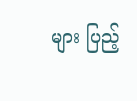များ ပြည့်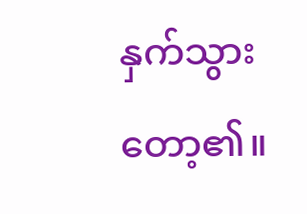နှက်သွားတော့၏။